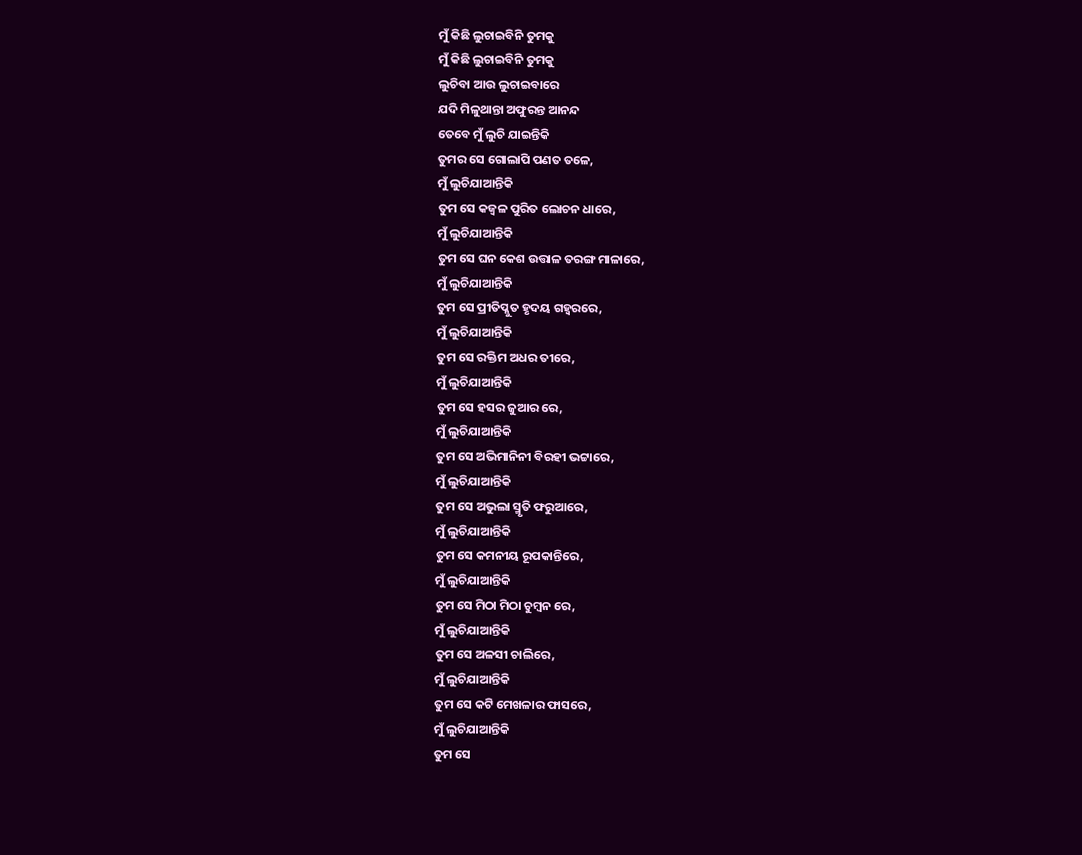ମୁଁ କିଛି ଲୁଚାଇବିନି ତୁମକୁ
ମୁଁ କିଛି ଲୁଚାଇବିନି ତୁମକୁ
ଲୁଚିବା ଆଉ ଲୁଚାଇବାରେ
ଯଦି ମିଳୁଥାନ୍ତା ଅଫୁରନ୍ତ ଆନନ୍ଦ
ତେବେ ମୁଁ ଲୁଚି ଯାଇନ୍ତିକି
ତୁମର ସେ ଗୋଲାପି ପଣତ ତଳେ,
ମୁଁ ଲୁଚିଯାଆନ୍ତିକି
ତୁମ ସେ କଜ୍ବଳ ପୁରିତ ଲୋଚନ ଧାରେ,
ମୁଁ ଲୁଚିଯାଆନ୍ତିକି
ତୁମ ସେ ଘନ କେଶ ଉତ୍ତାଳ ତରଙ୍ଗ ମାଳାରେ,
ମୁଁ ଲୁଚିଯାଆନ୍ତିକି
ତୁମ ସେ ପ୍ରୀତିପ୍ଳୁତ ହୃଦୟ ଗହ୍ବରରେ,
ମୁଁ ଲୁଚିଯାଆନ୍ତିକି
ତୁମ ସେ ରକ୍ତିମ ଅଧର ତୀରେ,
ମୁଁ ଲୁଚିଯାଆନ୍ତିକି
ତୁମ ସେ ହସର ଜୁଆର ରେ,
ମୁଁ ଲୁଚିଯାଆନ୍ତିକି
ତୁମ ସେ ଅଭିମାନିନୀ ବିରହୀ ଭଟ୍ଟାରେ,
ମୁଁ ଲୁଚିଯାଆନ୍ତିକି
ତୁମ ସେ ଅଭୁଲା ସ୍ମୃତି ଫରୁଆରେ,
ମୁଁ ଲୁଚିଯାଆନ୍ତିକି
ତୁମ ସେ କମନୀୟ ରୂପକାନ୍ତିରେ,
ମୁଁ ଲୁଚିଯାଆନ୍ତିକି
ତୁମ ସେ ମିଠା ମିଠା ଚୁମ୍ବନ ରେ,
ମୁଁ ଲୁଚିଯାଆନ୍ତିକି
ତୁମ ସେ ଅଳସୀ ଚାଲିରେ,
ମୁଁ ଲୁଚିଯାଆନ୍ତିକି
ତୁମ ସେ କଟି ମେଖଳାର ଫାସରେ,
ମୁଁ ଲୁଚିଯାଆନ୍ତିକି
ତୁମ ସେ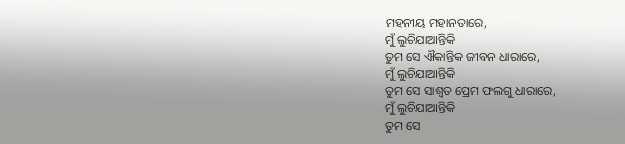ମହନୀୟ ମହାନତାରେ,
ମୁଁ ଲୁଚିଯାଆନ୍ତିକି
ତୁମ ସେ ଐକାନ୍ତିକ ଜୀବନ ଧାରାରେ,
ମୁଁ ଲୁଚିଯାଆନ୍ତିକି
ତୁମ ସେ ସାଶ୍ୱତ ପ୍ରେମ ଫଲଗୁ ଧାରାରେ,
ମୁଁ ଲୁଚିଯାଆନ୍ତିକି
ତୁମ ସେ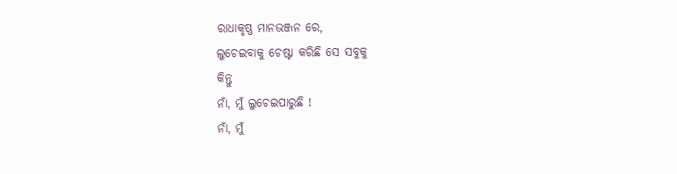ରାଧାକୃଷ୍ଣ ମାନଭଞ୍ଜନ ରେ,
ଲୁଚେଇବାକୁ ଚେଷ୍ଟା କରିଛି ସେ ସବୁକୁ
କିନ୍ତୁ
ନାଁ, ମୁଁ ଲୁଚେଇପାରୁଛି !
ନାଁ, ମୁଁ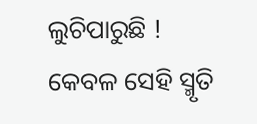ଲୁଚିପାରୁଛି !
କେବଳ ସେହି ସ୍ମୃତି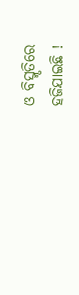ଓ ବିସ୍ମୃତିରେ
ହଜିଯାଇଛି !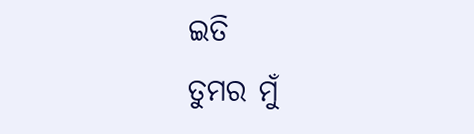ଇତି
ତୁମର ମୁଁ